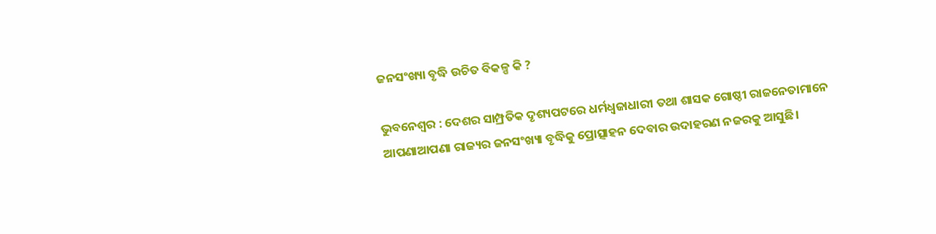ଜନସଂଖ୍ୟା ବୃଦ୍ଧି ଉଚିତ ବିକଳ୍ପ କି ?

ଭୁବନେଶ୍ବର : ଦେଶର ସାମ୍ପ୍ରତିକ ଦୃଶ୍ୟପଟରେ ଧର୍ମଧ୍ବଜାଧାରୀ ତଥା ଶାସକ ଗୋଷ୍ଠୀ ରାଜନେତାମାନେ ଆପଣାଆପଣା ରାଜ୍ୟର ଜନସଂଖ୍ୟା ବୃଦ୍ଧିକୁ ପ୍ରୋତ୍ସାହନ ଦେବାର ଉଦାହରଣ ନଜରକୁ ଆସୁଛି।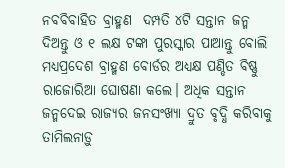ନବବିବାହିତ ବ୍ରାହ୍ମଣ  ଦମ୍ପତି ୪ଟି ସନ୍ତାନ ଜନ୍ମ ଦିଅନ୍ତୁ ଓ ୧ ଲକ୍ଷ ଟଙ୍କା ପୁରସ୍କାର ପାଆନ୍ତୁ ବୋଲି ମଧ୍ୟପ୍ରଦେଶ ବ୍ରାହ୍ମଣ ବୋର୍ଡର ଅଧ୍ୟକ୍ଷ ପଣ୍ଡିତ ବିଷ୍ଣୁ ରାଜୋରିଆ ଘୋଷଣା କଲେ। ଅଧିକ ସନ୍ତାନ ଜନ୍ମଦେଇ ରାଜ୍ୟର ଜନସଂଖ୍ୟା ଦ୍ରୁତ ବୃଦ୍ଧି କରିବାକୁ ତାମିଲନାଡ଼ୁ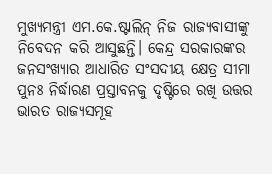ମୁଖ୍ୟମନ୍ତ୍ରୀ ଏମ.କେ.ଷ୍ଟାଲିନ୍‌ ନିଜ ରାଜ୍ୟବାସୀଙ୍କୁ ନିବେଦନ କରି ଆସୁଛନ୍ତି। କେନ୍ଦ୍ର ସରକାରଙ୍କର ଜନସଂଖ୍ୟାର ଆଧାରିତ ସଂସଦୀୟ କ୍ଷେତ୍ର ସୀମା ପୁନଃ ନିର୍ଦ୍ଧାରଣ ପ୍ରସ୍ତାବନକୁ ଦୃଷ୍ଟିରେ ରଖି ଉତ୍ତର ଭାରତ ରାଜ୍ୟସମୂହ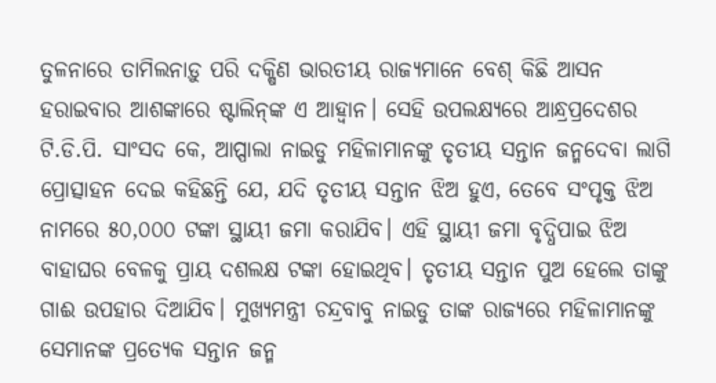ତୁଳନାରେ ତାମିଲନାଡ଼ୁ ପରି ଦକ୍ଷିଣ ଭାରତୀୟ ରାଜ୍ୟମ‌ାନେ ବେଶ୍‌ କିଛି ଆସନ ହରାଇବାର ଆଶଙ୍କାରେ ଷ୍ଟାଲିନ୍‌ଙ୍କ ଏ ଆହ୍ବାନ। ସେହି ଉପଲକ୍ଷ୍ୟରେ ଆନ୍ଧ୍ରପ୍ରଦେଶର ଟି.ଡି.ପି. ସାଂସଦ କେ, ଆପ୍ପାଲା ନାଇଡୁ ମହିଳାମାନଙ୍କୁ ତୃତୀୟ ସନ୍ତାନ ଜନ୍ମଦେବା ଲାଗି ପ୍ରୋତ୍ସାହନ ଦେଇ କହିଛନ୍ତି ଯେ, ଯଦି ତୃତୀୟ ସନ୍ତାନ ଝିଅ ହୁଏ, ତେବେ ସଂପୃକ୍ତ ଝିଅ ନାମରେ ୫୦,୦୦୦ ଟଙ୍କା ସ୍ଥାୟୀ ଜମା କରାଯିବ। ଏହି ସ୍ଥାୟୀ ଜମା ବୃଦ୍ଧିପାଇ ଝିଅ ବାହାଘର ବେଳକୁ ପ୍ରାୟ ଦଶଲକ୍ଷ ଟଙ୍କା ହୋଇଥିବ। ତୃତୀୟ ସନ୍ତାନ ପୁଅ ହେଲେ ତାଙ୍କୁ ଗାଈ ଉପହାର ଦିଆଯିବ। ମୁଖ୍ୟମନ୍ତ୍ରୀ ଚନ୍ଦ୍ରବାବୁ ନାଇଡୁ ତାଙ୍କ ରାଜ୍ୟରେ ମହିଳାମାନଙ୍କୁ ସେମାନଙ୍କ ପ୍ରତ୍ୟେକ ସନ୍ତାନ ଜନ୍ମ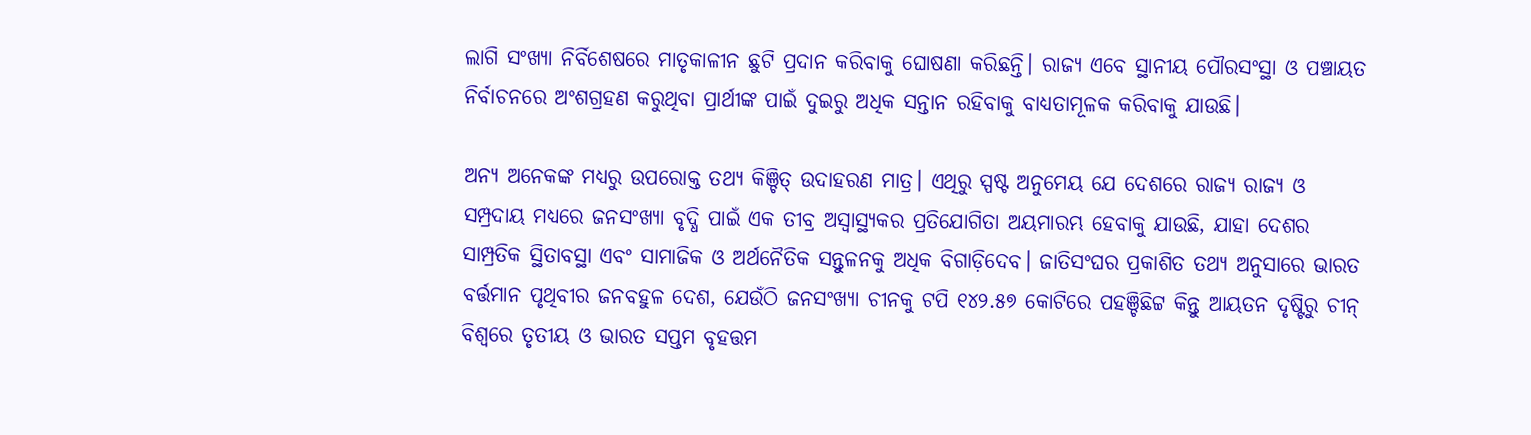ଲାଗି ସଂଖ୍ୟା ନିର୍ବିଶେଷରେ ମାତୃକାଳୀନ ଛୁଟି ପ୍ରଦାନ କରିବାକୁ ଘୋଷଣା କରିଛନ୍ତି। ରାଜ୍ୟ ଏବେ ସ୍ଥାନୀୟ ପୌରସଂସ୍ଥା ଓ ପଞ୍ଚାୟତ ନିର୍ବାଚନରେ ଅଂଶଗ୍ରହଣ କରୁଥିବା ପ୍ରାର୍ଥୀଙ୍କ ପାଇଁ ଦୁଇରୁ ଅଧିକ ସନ୍ତାନ ରହିବାକୁ ବାଧ୍ୟତାମୂଳକ କରିବାକୁ ଯାଉଛି।

ଅନ୍ୟ ଅନେକଙ୍କ ମଧ୍ୟରୁ ଉପରୋକ୍ତ ତଥ୍ୟ କିଞ୍ଚିତ୍‌ ଉଦାହରଣ ମାତ୍ର। ଏଥିରୁ ସ୍ପଷ୍ଟ ଅନୁମେୟ ଯେ ଦେଶରେ ରାଜ୍ୟ ରାଜ୍ୟ ଓ ସମ୍ପ୍ରଦାୟ ମଧ୍ୟରେ ଜନସଂଖ୍ୟା ବୃଦ୍ଧି ପାଇଁ ଏକ ତୀବ୍ର ଅସ୍ବାସ୍ଥ୍ୟକର ପ୍ରତିଯୋଗିତା ଅୟମାରମ୍ଭ ହେବାକୁ ଯାଉଛି, ଯାହା ଦେଶର ସାମ୍ପ୍ରତିକ ସ୍ଥିତାବସ୍ଥା ଏବଂ ସାମାଜିକ ଓ ଅର୍ଥନୈତିକ ସନ୍ତୁଳନକୁ ଅଧିକ ବିଗାଡ଼ିଦେବ। ଜାତିସଂଘର ପ୍ରକାଶିତ ତଥ୍ୟ ଅନୁସାରେ ଭାରତ ବର୍ତ୍ତମାନ ପୃଥିବୀର ଜନବହୁଳ ଦେଶ, ଯେଉଁଠି ଜନସଂଖ୍ୟା ଚୀନକୁ ଟପି ୧୪୨.୫୭ କୋଟିରେ ପହଞ୍ଚିଛିଟ୍ଟ କିନ୍ତୁ ଆୟତନ ଦୃଷ୍ଟିରୁ ଚୀନ୍‌ ବିଶ୍ବରେ ତୃତୀୟ ଓ ଭାରତ ସପ୍ତମ ବୃହତ୍ତମ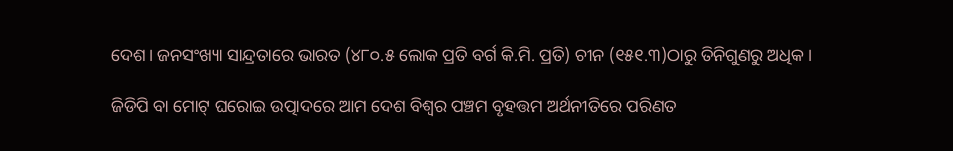ଦେଶ। ଜନସଂଖ୍ୟା ସାନ୍ଦ୍ରତାରେ ଭାରତ (୪୮୦.୫ ଲୋକ ପ୍ରତି ବର୍ଗ କି.ମି. ପ୍ରତି) ଚୀନ (୧୫୧.୩)ଠାରୁ ତିନିଗୁଣରୁ ଅଧିକ।

ଜିଡିପି ବା ମୋଟ୍‌ ଘରୋଇ ଉତ୍ପାଦରେ ଆମ ଦେଶ ବିଶ୍ବର ପଞ୍ଚମ ବୃହତ୍ତମ ଅର୍ଥନୀତିରେ ପରିଣତ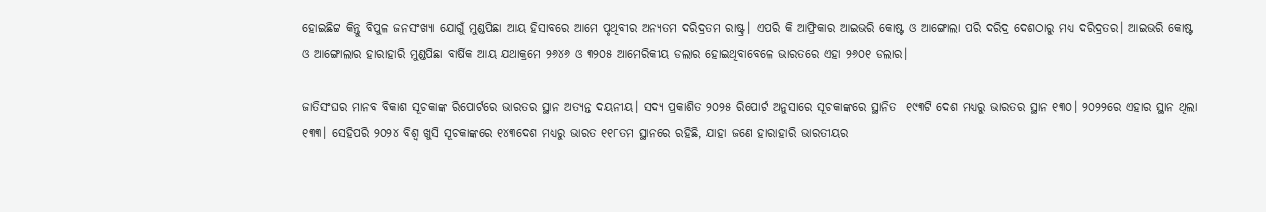ହୋଇଛିଟ୍ଟ କିନ୍ତୁ ବିପୁଳ ଜନସଂଖ୍ୟା ଯୋଗୁଁ ମୁଣ୍ଡପିଛା ଆୟ ହିସାବରେ ଆମେ ପୃଥିବୀର ଅନ୍ୟତମ ଦରିଦ୍ରତମ ରାଷ୍ଟ୍ର। ଏପରି କି ଆଫ୍ରିକାର ଆଇଭରି କୋଷ୍ଟ ଓ ଆଙ୍ଗୋଲା ପରି ଦରିଦ୍ର ଦେଶଠାରୁ ମଧ୍ୟ ଦରିଦ୍ରତର। ଆଇଭରି କୋଷ୍ଟ ଓ ଆଙ୍ଗୋଲାର ହାରାହାରି ମୁଣ୍ଡପିଛା ବାର୍ଷିକ ଆୟ ଯଥାକ୍ରମେ ୨୬୪୬ ଓ ୩୨୦୫ ଆମେରିକୀୟ ଡଲାର ହୋଇଥିବାବେଳେ ଭାରତରେ ଏହା ୨୬୦୧ ଡଲାର।

ଜାତିସଂଘର ମାନବ ବିକାଶ ସୂଚକାଙ୍କ ରିପୋର୍ଟରେ ଭାରତର ସ୍ଥାନ ଅତ୍ୟନ୍ତ ଦୟନୀୟ। ସଦ୍ୟ ପ୍ରକାଶିତ ୨୦୨୫ ରିପୋର୍ଟ ଅନୁସାରେ ସୂଚକାଙ୍କରେ ସ୍ଥାନିତ  ୧୯୩ଟି ଦେଶ ମଧ୍ୟରୁ ଭାରତର ସ୍ଥାନ ୧୩୦। ୨୦୨୨ରେ ଏହାର ସ୍ଥାନ ଥିଲା ୧୩୩। ସେହିପରି ୨୦୨୪ ବିଶ୍ବ ଖୁସି ସୂଚକାଙ୍କରେ ୧୪୩ଦେଶ ମଧ୍ୟରୁ ଭାରତ ୧୧୮ତମ ସ୍ଥାନରେ ରହିଛି, ଯାହା ଜଣେ ହାରାହାରି ଭାରତୀୟର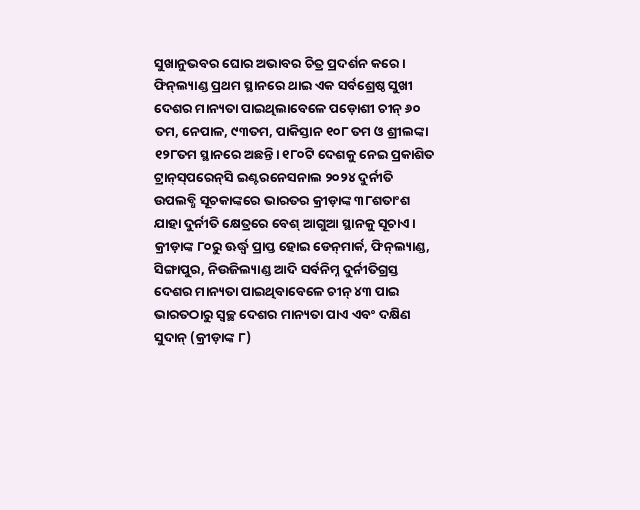ସୁଖାନୁଭବର ଘୋର ଅଭାବର ଚିତ୍ର ପ୍ରଦର୍ଶନ କରେ। ଫିନ୍‌ଲ୍ୟାଣ୍ଡ ପ୍ରଥମ ସ୍ଥାନରେ ଥାଇ ଏକ ସର୍ବଶ୍ରେଷ୍ଠ ସୁଖୀ ଦେଶର ମାନ୍ୟତା ପାଇଥିଲାବେଳେ ପଡ଼ୋଶୀ ଚୀନ୍‌ ୬୦ ତମ, ନେପାଳ, ୯୩ତମ, ପାକିସ୍ତାନ ୧୦୮ ତମ ଓ ଶ୍ରୀଲଙ୍କା ୧୨୮ତମ ସ୍ଥାନରେ ଅଛନ୍ତି। ୧୮୦ଟି ଦେଶକୁ ନେଇ ପ୍ରକାଶିତ ଟ୍ରାନ୍‌ସ୍‌ପରେନ୍‌ସି ଇଣ୍ଟରନେସନାଲ ୨୦୨୪ ଦୁର୍ନୀତି ଉପଲବ୍ଧି ସୂଚକାଙ୍କରେ ଭାରତର କ୍ରୀଡ଼ାଙ୍କ ୩୮ଶତାଂଶ ଯାହା ଦୁର୍ନୀତି କ୍ଷେତ୍ରରେ ବେଶ୍‌ ଆଗୁଆ ସ୍ଥାନକୁ ସୂଚାଏ। କ୍ରୀଡ଼ାଙ୍କ ୮୦ରୁ ଊର୍ଦ୍ଧ୍ବ ପ୍ରାପ୍ତ ହୋଇ ଡେନ୍‌ମାର୍କ, ଫିନ୍‌ଲ୍ୟାଣ୍ଡ, ସିଙ୍ଗାପୁର, ନିଉଜିଲ୍ୟାଣ୍ଡ ଆଦି ସର୍ବନିମ୍ନ ଦୁର୍ନୀତିଗ୍ରସ୍ତ ଦେଶର ମାନ୍ୟତା ପାଇଥିବାବେଳେ ଚୀନ୍‌ ୪୩ ପାଇ ଭାରତଠାରୁ ସ୍ବଚ୍ଛ ଦେଶର ମାନ୍ୟତା ପାଏ ଏବଂ ଦକ୍ଷିଣ ସୁଦାନ୍‌ (କ୍ରୀଡ଼ାଙ୍କ ୮)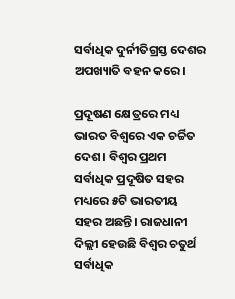ସର୍ବାଧିକ ଦୁର୍ନୀତିଗ୍ରସ୍ତ ଦେଶର ଅପଖ୍ୟାତି ବହନ କରେ।

ପ୍ରଦୂଷଣ କ୍ଷେତ୍ରରେ ମଧ୍ୟ ଭାରତ ବିଶ୍ବରେ ଏକ ଚର୍ଚ୍ଚିତ ଦେଶ। ବିଶ୍ବର ପ୍ରଥମ ସର୍ବାଧିକ ପ୍ରଦୂଷିତ ସହର ମଧ୍ୟରେ ୫ଟି ଭାରତୀୟ ସହର ଅଛନ୍ତି। ରାଜଧାନୀ ଦିଲ୍ଲୀ ହେଉଛି ବିଶ୍ବର ଚତୁର୍ଥ ସର୍ବାଧିକ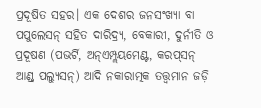ପ୍ରଦୂଷିତ ସହର। ଏକ ଦେଶର ଜନସଂଖ୍ୟା ବା ପପୁଲେସନ୍‌ ସହିତ ଦାରିଦ୍ର‌୍ୟ, ବେକାରୀ, ଦୁର୍ନୀତି ଓ ପ୍ରଦୂଷଣ (ପଭର୍ଟି, ଅନ୍‌ଏମ୍ପ୍ଲୟମେଣ୍ଟ, କରପ୍‌ସନ୍‌ ଆଣ୍ଡ୍‌ ପଲ୍ୟୁସନ୍‌) ଆଦି ନକାରାତ୍ମକ ତତ୍ତ୍ବମାନ ଜଡ଼ି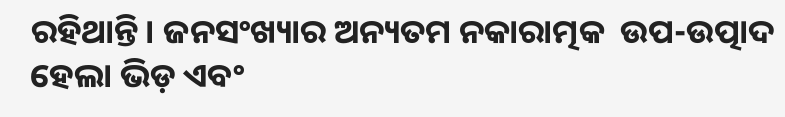ରହିଥାନ୍ତି। ଜନସଂଖ୍ୟାର ଅନ୍ୟତମ ନକାରାତ୍ମକ  ଉପ-ଉତ୍ପାଦ ହେଲା ଭିଡ଼ ଏବଂ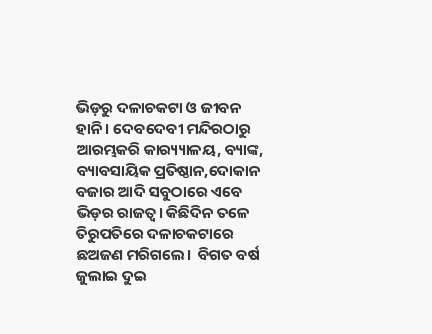ଭିଡ଼ରୁ ଦଳାଚକଟା ଓ ଜୀବନ ହାନି। ଦେବଦେବୀ ମନ୍ଦିରଠାରୁ ଆରମ୍ଭକରି କାର‌୍ୟ୍ୟାଳୟ, ବ୍ୟାଙ୍କ, ବ୍ୟାବସାୟିକ ପ୍ରତିଷ୍ଠାନ,ଦୋକାନ ବଜାର ଆଦି ସବୁଠାରେ ଏବେ ଭିଡ଼ର ରାଜତ୍ବ। କିଛିଦିନ ତଳେ ତିରୁପତିରେ ଦଳାଚକଟାରେ ଛଅଜଣ ମରିଗଲେ।  ବିଗତ ବର୍ଷ ଜୁଲାଇ ଦୁଇ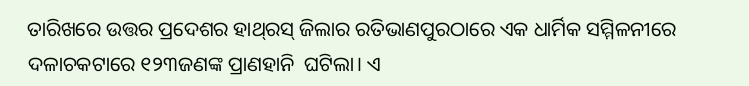ତାରିଖରେ ଉତ୍ତର ପ୍ରଦେଶର ହାଥ୍‌ରସ୍‌ ଜିଲାର ରତିଭାଣପୁରଠାରେ ଏକ ଧାର୍ମିକ ସମ୍ମିଳନୀରେ ଦଳାଚକଟାରେ ୧୨୩ଜଣଙ୍କ ପ୍ରାଣହାନି  ଘଟିଲା। ଏ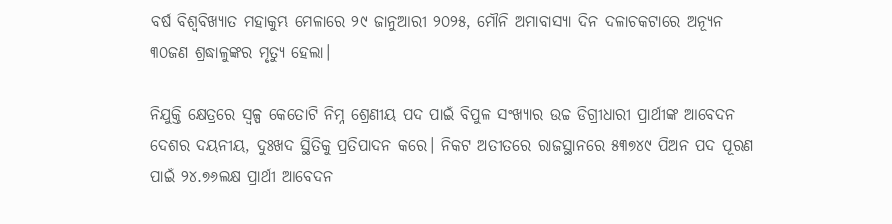ବର୍ଷ ବିଶ୍ବବିଖ୍ୟାତ ମହାକୁମ୍ଭ ମେଳାରେ ୨୯ ଜାନୁଆରୀ ୨୦୨୫, ମୌନି ଅମାବାସ୍ୟା ଦିନ ଦଳାଚକଟାରେ ଅନ୍ୟୂନ ୩୦ଜଣ ଶ୍ରଦ୍ଧାଳୁଙ୍କର ମୃତ୍ୟୁ ହେଲା।

ନିଯୁକ୍ତି କ୍ଷେତ୍ରରେ ସ୍ବଳ୍ପ କେତୋଟି ନିମ୍ନ ଶ୍ରେଣୀୟ ପଦ ପାଇଁ ବିପୁଳ ସଂଖ୍ୟାର ଉଚ୍ଚ ଡିଗ୍ରୀଧାରୀ ପ୍ରାର୍ଥୀଙ୍କ ଆବେଦନ ଦେଶର ଦୟନୀୟ, ଦୁଃଖଦ ସ୍ଥିତିକୁ ପ୍ରତିପାଦନ କରେ। ନିକଟ ଅତୀତରେ ରାଜସ୍ଥାନରେ ୫୩୭୪୯ ପିଅନ ପଦ ପୂରଣ ପାଇଁ ୨୪.୭୬ଲକ୍ଷ ପ୍ରାର୍ଥୀ ଆବେଦନ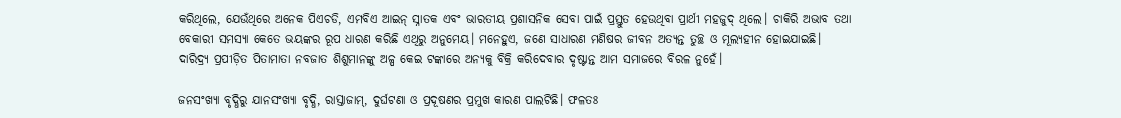କରିଥିଲେ, ଯେଉଁଥିରେ ଅନେକ ପିଏଚଡି, ଏମବିଏ ଆଇନ୍‌ ସ୍ନାତକ ଏବଂ ଭାରତୀୟ ପ୍ରଶାସନିକ ସେବା ପାଇଁ ପ୍ରସ୍ତୁତ ହେଉଥିବା ପ୍ରାର୍ଥୀ ମହଜୁଦ୍‌ ଥିଲେ। ଚାକିରି ଅଭାବ ତଥା ବେକାରୀ ସମସ୍ୟା କେତେ ଭୟଙ୍କର ରୂପ ଧାରଣ କରିଛି ଏଥିରୁ ଅନୁମେୟ। ମନେହୁଏ, ଜଣେ ସାଧାରଣ ମଣିଷର ଜୀବନ ଅତ୍ୟନ୍ତ ତୁଚ୍ଛ ଓ ମୂଲ୍ୟହୀନ ହୋଇଯାଇଛି। ଦାରିଦ୍ର‌୍ୟ ପ୍ରପୀଡ଼ିତ ପିତାମାତା ନବଜାତ ଶିଶୁମାନଙ୍କୁ ଅଳ୍ପ କେଇ ଟଙ୍କାରେ ଅନ୍ୟକୁ ବିକ୍ରି କରିଦେବାର ଦୃଷ୍ଟାନ୍ତ ଆମ ସମାଜରେ ବିରଳ ନୁହେଁ।

ଜନସଂଖ୍ୟା ବୃଦ୍ଧିରୁ ଯାନସଂଖ୍ୟା ବୃଦ୍ଧି, ରାସ୍ତାଜାମ୍‌, ଦୁର୍ଘଟଣା ଓ ପ୍ରଦୂଷଣର ପ୍ରମୁଖ କାରଣ ପାଲଟିଛି। ଫଳତଃ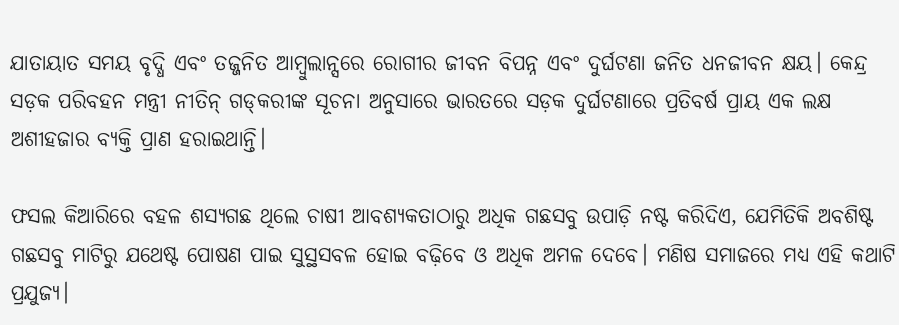ଯାତାୟାତ ସମୟ ବୃଦ୍ଧି ଏବଂ ତଜ୍ଜନିତ ଆମ୍ବୁଲାନ୍ସରେ ରୋଗୀର ଜୀବନ ବିପନ୍ନ ଏବଂ ଦୁର୍ଘଟଣା ଜନିତ ଧନଜୀବନ କ୍ଷୟ। କେନ୍ଦ୍ର ସଡ଼କ ପରିବହନ ମନ୍ତ୍ରୀ ନୀତିନ୍‌ ଗଡ୍‌କରୀଙ୍କ ସୂଚନା ଅନୁସାରେ ଭାରତରେ ସଡ଼କ ଦୁର୍ଘଟଣାରେ ପ୍ରତିବର୍ଷ ପ୍ରାୟ ଏକ ଲକ୍ଷ ଅଶୀହଜାର ବ୍ୟକ୍ତି ପ୍ରାଣ ହରାଇଥାନ୍ତି।

ଫସଲ କିଆରିରେ ବହଳ ଶସ୍ୟଗଛ ଥିଲେ ଚାଷୀ ଆବଶ୍ୟକତାଠାରୁ ଅଧିକ ଗଛସବୁ ଉପାଡ଼ି ନଷ୍ଟ କରିଦିଏ, ଯେମିତିକି ଅବଶିଷ୍ଟ ଗଛସବୁ ମାଟିରୁ ଯଥେଷ୍ଟ ପୋଷଣ ପାଇ ସୁସ୍ଥସବଳ ହୋଇ ବଢ଼ିବେ ଓ ଅଧିକ ଅମଳ ଦେବେ। ମଣିଷ ସମାଜରେ ମଧ୍ୟ ଏହି କଥାଟି ପ୍ରଯୁଜ୍ୟ।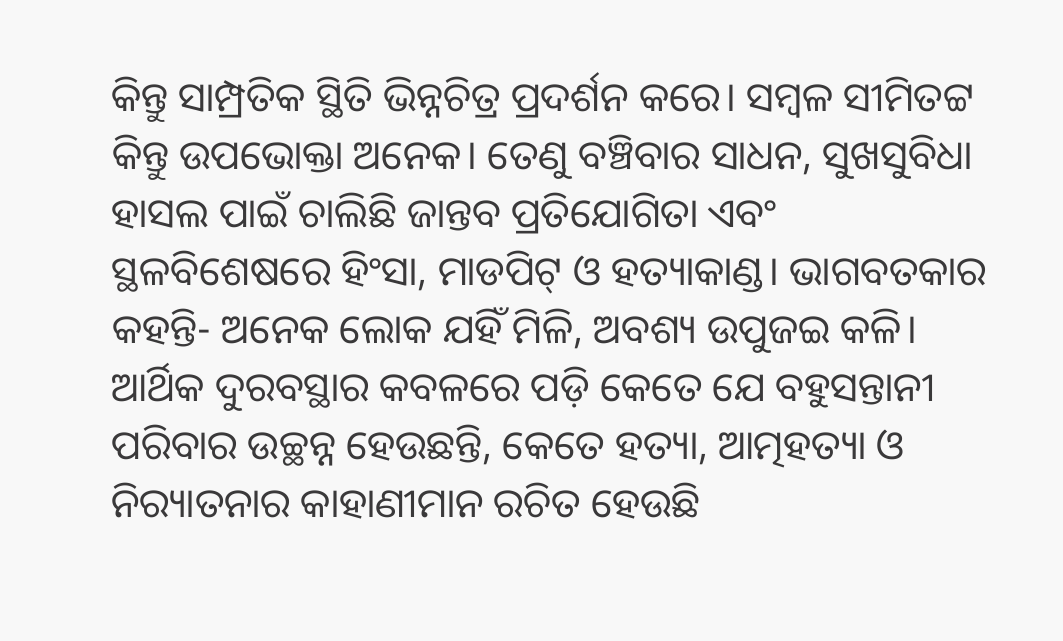କିନ୍ତୁ ସାମ୍ପ୍ରତିକ ସ୍ଥିତି ଭିନ୍ନଚିତ୍ର ପ୍ରଦର୍ଶନ କରେ। ସମ୍ବଳ ସୀମିତଟ୍ଟ କିନ୍ତୁ ଉପଭୋକ୍ତା ଅନେକ। ତେଣୁ ବଞ୍ଚିବାର ସାଧନ, ସୁଖସୁବିଧା ହାସଲ ପାଇଁ ଚାଲିଛି ଜାନ୍ତବ ପ୍ରତିଯୋଗିତା ଏବଂ ସ୍ଥଳବିଶେଷରେ ହିଂସା, ମାଡପିଟ୍‌ ଓ ହତ୍ୟାକାଣ୍ଡ। ଭାଗବତକାର କହନ୍ତି- ଅନେକ ଲୋକ ଯହିଁ ମିଳି, ଅବଶ୍ୟ ଉପୁଜଇ କଳି। ଆର୍ଥିକ ଦୁରବସ୍ଥାର କବଳରେ ପଡ଼ି କେତେ ଯେ ବହୁସନ୍ତାନୀ ପରିବାର ଉଚ୍ଛନ୍ନ ହେଉଛନ୍ତି, କେତେ ହତ୍ୟା, ଆତ୍ମହତ୍ୟା ଓ ନିର‌୍ୟାତନାର କାହାଣୀମାନ ରଚିତ ହେଉଛି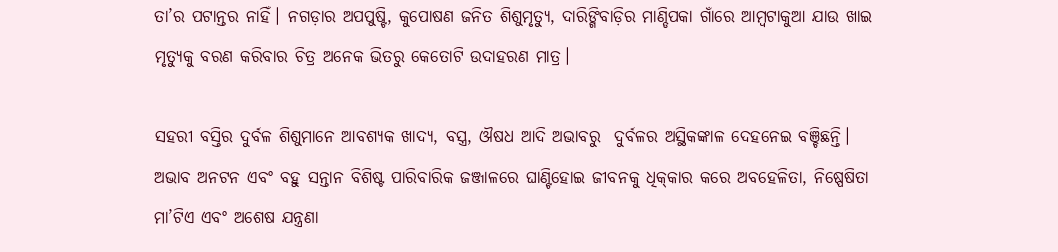ତା’ର ପଟାନ୍ତର ନାହିଁ। ନଗଡ଼ାର ଅପପୁଷ୍ଟି, କୁପୋଷଣ ଜନିତ ଶିଶୁମୃତ୍ୟୁ, ଦାରିଙ୍ଗିବାଡ଼ିର ମାଣ୍ଡିପକା ଗାଁରେ ଆମ୍ବଟାକୁଆ ଯାଉ ଖାଇ ମୃତ୍ୟୁକୁ ବରଣ କରିବାର ଚିତ୍ର ଅନେକ ଭିତରୁ କେତୋଟି ଉଦାହରଣ ମାତ୍ର।

ସହରୀ ବସ୍ତିର ଦୁର୍ବଳ ଶିଶୁମାନେ ଆବଶ୍ୟକ ଖାଦ୍ୟ, ବସ୍ତ୍ର, ଔଷଧ ଆଦି ଅଭାବରୁ  ଦୁର୍ବଳର ଅସ୍ଥିକଙ୍କାଳ ଦେହନେଇ ବଞ୍ଚିଛନ୍ତି। ଅଭାବ ଅନଟନ ଏବଂ ବହୁ ସନ୍ତାନ ବିଶିଷ୍ଟ ପାରିବାରିକ ଜଞ୍ଜାଳରେ ଘାଣ୍ଟିହୋଇ ଜୀବନକୁ ଧିକ୍‌କାର କରେ ଅବହେଳିତା, ନିଷ୍ପେଷିତା ମା’ଟିଏ ଏବଂ ଅଶେଷ ଯନ୍ତ୍ରଣା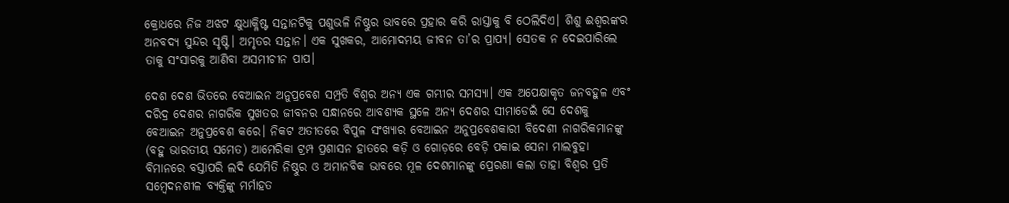କ୍ରୋଧରେ ନିଜ ଅଝଟ କ୍ଷୁଧାକ୍ଳିଷ୍ଟ ସନ୍ତାନଟିକୁ ପଶୁଭଳି ନିଷ୍ଠୁର ଭାବରେ ପ୍ରହାର କରି ରାସ୍ତାକୁ ବି ଠେଲିଦିଏ। ଶିଶୁ ଈଶ୍ବରଙ୍କର ଅନବଦ୍ୟ ସୁନ୍ଦର ସୃଷ୍ଟି। ଅମୃତର ସନ୍ତାନ। ଏକ ସୁଖକର, ଆମୋଦମୟ ଜୀବନ ତା’ର ପ୍ରାପ୍ୟ। ସେତକ ନ ଦେଇପାରିଲେ ତାକୁ ସଂସାରକୁ ଆଣିବା ଅସମୀଚୀନ ପାପ।

ଦେଶ ଦେଶ ଭିତରେ ବେଆଇନ ଅନୁପ୍ରବେଶ ସମ୍ପ୍ରତି ବିଶ୍ବର ଅନ୍ୟ ଏକ ଗମ୍ଭୀର ସମସ୍ୟା। ଏକ ଅପେକ୍ଷାକୃତ ଜନବହୁଳ ଏବଂ ଦରିଦ୍ର ଦେଶର ନାଗରିକ ସୁଖତର ଜୀବନର ସନ୍ଧାନରେ ଆବଶ୍ୟକ ସ୍ଥଳେ ଅନ୍ୟ ଦେଶର ସୀମାଡେଇଁ ସେ ଦେଶକୁ ବେଆଇନ ଅନୁପ୍ରବେଶ କରେ। ନିକଟ ଅତୀତରେ ବିପୁଳ ସଂଖ୍ୟାର ବେଆଇନ ଅନୁପ୍ରବେଶକାରୀ ବିଦେଶୀ ନାଗରିକମାନଙ୍କୁ (ବହୁ ଭାରତୀୟ ସମେତ) ଆମେରିକା ଟ୍ରମ୍ପ ପ୍ରଶାସନ ହାତରେ କଡ଼ି ଓ ଗୋଡ଼ରେ ବେଡ଼ି ପକାଇ ସେନା ମାଲବୁହା ବିମାନରେ ବସ୍ତାପରି ଲଦି ଯେମିତି ନିଷ୍ଠୁର ଓ ଅମାନବିକ ଭାବରେ ମୂଳ ଦେଶମାନଙ୍କୁ ପ୍ରେରଣା କଲା ତାହା ବିଶ୍ବର ପ୍ରତି ସମ୍ବେଦନଶୀଳ ବ୍ୟକ୍ତିଙ୍କୁ ମର୍ମାହତ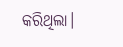କରିଥିଲା।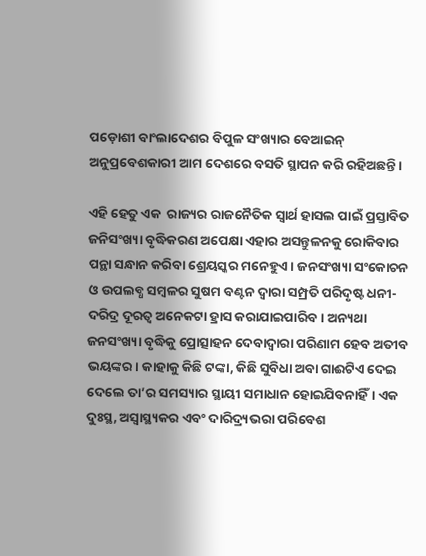ପଡ଼ୋଶୀ ବାଂଲାଦେଶର ବିପୁଳ ସଂଖ୍ୟାର ବେଆଇନ୍‌ ଅନୁପ୍ରବେଶକାରୀ ଆମ ଦେଶରେ ବସତି ସ୍ଥାପନ କରି ରହିଅଛନ୍ତି।

ଏହି ହେତୁ ଏକ  ରାଜ୍ୟର ରାଜନୈତିକ ସ୍ବାର୍ଥ ହାସଲ ପାଇଁ ପ୍ରସ୍ତାବିତ ଜନିସଂଖ୍ୟା ବୃଦ୍ଧିକରଣ ଅପେକ୍ଷା ଏହାର ଅସନ୍ତୁଳନକୁ ରୋକିବାର ପନ୍ଥା ସନ୍ଧାନ କରିବା ଶ୍ରେୟସ୍କର ମନେହୁଏ। ଜନସଂଖ୍ୟା ସଂକୋଚନ ଓ ଉପଲବ୍ଧ ସମ୍ବଳର ସୁଷମ ବଣ୍ଟନ ଦ୍ବାରା ସମ୍ପ୍ରତି ପରିଦୃଷ୍ଟ ଧନୀ-ଦରିଦ୍ର ଦୂରତ୍ବ ଅନେକଟା ହ୍ରାସ କରାଯାଇପାରିବ। ଅନ୍ୟଥା ଜନସଂଖ୍ୟା ବୃଦ୍ଧିକୁ ପ୍ରୋତ୍ସାହନ ଦେବାଦ୍ବାରା ପରିଣାମ ହେବ ଅତୀବ ଭୟଙ୍କର। କାହାକୁ କିଛି ଟଙ୍କା, କିଛି ସୁବିଧା ଅବା ଗାଈଟିଏ ଦେଇ ଦେଲେ ତା’ର ସମସ୍ୟାର ସ୍ଥାୟୀ ସମାଧାନ ହୋଇଯିବନାହିଁ। ଏକ ଦୁଃସ୍ଥ, ଅସ୍ବାସ୍ଥ୍ୟକର ଏବଂ ଦାରିଦ୍ର‌୍ୟଭରା ପରିବେଶ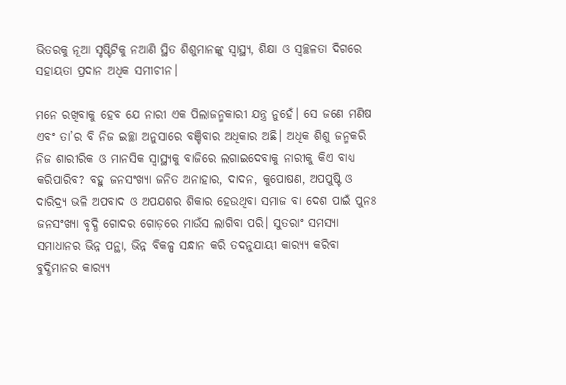ଭିତରକୁ ନୂଆ ସୃଷ୍ଟିଟିକୁ ନଆଣି ସ୍ଥିତ ଶିଶୁମାନଙ୍କୁ ସ୍ବାସ୍ଥ୍ୟ, ଶିକ୍ଷା ଓ ସ୍ବଚ୍ଛଳତା ଦିଗରେ ସହାୟତା ପ୍ରଦାନ ଅଧିକ ସମୀଚୀନ।

ମନେ ରଖିବାକୁ ହେବ ଯେ ନାରୀ ଏକ ପିଲାଜନ୍ମକାରୀ ଯନ୍ତ୍ର ନୁହେଁ। ସେ ଜଣେ ମଣିଷ ଏବଂ ତା’ର ବି ନିଜ ଇଚ୍ଛା ଅନୁସାରେ ବଞ୍ଚିବାର ଅଧିକାର ଅଛି। ଅଧିକ ଶିଶୁ ଜନ୍ମକରି ନିଜ ଶାରୀରିକ ଓ ମାନସିକ ସ୍ବାସ୍ଥ୍ୟକୁ ବାଜିରେ ଲଗାଇଦେବାକୁ ନାରୀକୁ କିଏ ବାଧ୍ୟ କରିପାରିବ? ବହୁ ଜନସଂଖ୍ୟା ଜନିତ ଅନାହାର, ଦାଦନ, କୁପୋଷଣ, ଅପପୁଷ୍ଟି ଓ ଦାରିଦ୍ର‌୍ୟ ଭଳି ଅପବାଦ ଓ ଅପଯଶର ଶିକାର ହେଉଥିବା ସମାଜ ବା ଦେଶ ପାଇଁ ପୁନଃ ଜନସଂଖ୍ୟା ବୃଦ୍ଧି ଗୋଦର ଗୋଡ଼ରେ ମାଉଁସ ଲାଗିବା ପରି। ସୁତରାଂ ସମସ୍ୟା ସମାଧାନର ଭିନ୍ନ ପନ୍ଥା, ଭିନ୍ନ ବିକଳ୍ପ ସନ୍ଧାନ କରି ତଦନୁଯାୟୀ କାର‌୍ୟ୍ୟ କରିବା ବୁଦ୍ଧିମାନର କାର‌୍ୟ୍ୟ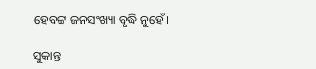ହେବଟ୍ଟ ଜନସଂଖ୍ୟା ବୃଦ୍ଧି ନୁହେଁ।

ସୁକାନ୍ତ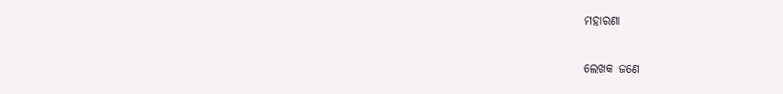ମହାରଣା

ଲେଖକ ଜଣେ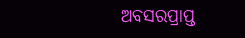ଅବସରପ୍ରାପ୍ତ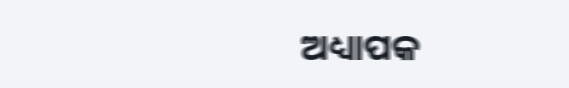ଅଧ୍ୟାପକ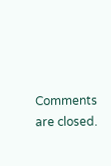Comments are closed.